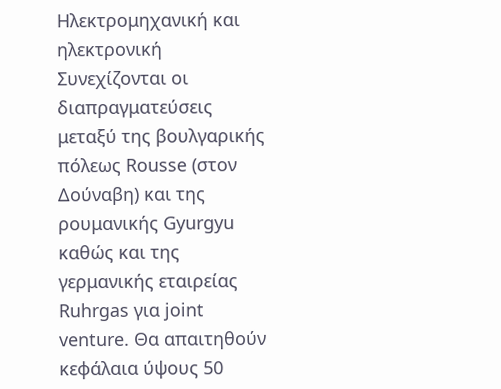Ηλεκτρομηχανική και ηλεκτρονική
Συνεχίζονται οι διαπραγματεύσεις μεταξύ της βουλγαρικής πόλεως Rousse (στον Δούναβη) και της ρουμανικής Gyurgyu καθώς και της γερμανικής εταιρείας Ruhrgas για joint venture. Θα απαιτηθούν κεφάλαια ύψους 50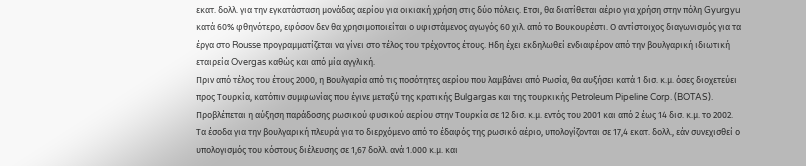εκατ. δολλ. για την εγκατάσταση μονάδας αερίου για οικιακή χρήση στις δύο πόλεις. Ετσι, θα διατίθεται αέριο για χρήση στην πόλη Gyurgyu κατά 60% φθηνότερο, εφόσον δεν θα χρησιμοποιείται ο υφιστάμενος αγωγός 60 χιλ. από το Βουκουρέστι. Ο αντίστοιχος διαγωνισμός για τα έργα στο Rousse προγραμματίζεται να γίνει στο τέλος του τρέχοντος έτους. Ηδη έχει εκδηλωθεί ενδιαφέρον από την βουλγαρική ιδιωτική εταιρεία Overgas καθώς και από μία αγγλική.
Πριν από τέλος του έτους 2000, η Βουλγαρία από τις ποσότητες αερίου που λαμβάνει από Ρωσία, θα αυξήσει κατά 1 δισ. κ.μ. όσες διοχετεύει προς Τουρκία, κατόπιν συμφωνίας που έγινε μεταξύ της κρατικής Bulgargas και της τουρκικής Petroleum Pipeline Corp. (BOTAS). Προβλέπεται η αύξηση παράδοσης ρωσικού φυσικού αερίου στην Τουρκία σε 12 δισ. κ.μ. εντός του 2001 και από 2 έως 14 δισ. κ.μ. το 2002. Τα έσοδα για την βουλγαρική πλευρά για το διερχόμενο από το έδαφός της ρωσικό αέριο, υπολογίζονται σε 17,4 εκατ. δολλ., εάν συνεχισθεί ο υπολογισμός του κόστους διέλευσης σε 1,67 δολλ. ανά 1.000 κ.μ. και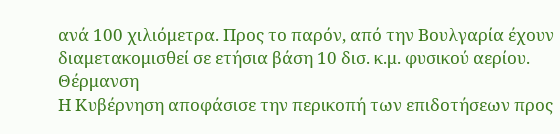ανά 100 χιλιόμετρα. Προς το παρόν, από την Βουλγαρία έχουν διαμετακομισθεί σε ετήσια βάση 10 δισ. κ.μ. φυσικού αερίου.
Θέρμανση
Η Κυβέρνηση αποφάσισε την περικοπή των επιδοτήσεων προς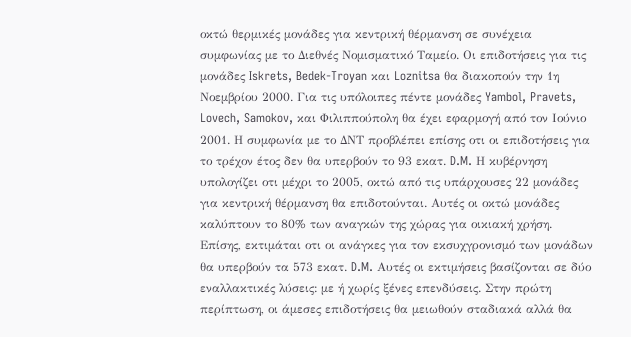οκτώ θερμικές μονάδες για κεντρική θέρμανση σε συνέχεια συμφωνίας με το Διεθνές Νομισματικό Ταμείο. Οι επιδοτήσεις για τις μονάδες Iskrets, Bedek-Troyan και Loznitsa θα διακοπούν την 1η Νοεμβρίου 2000. Για τις υπόλοιπες πέντε μονάδες Yambol, Pravets, Lovech, Samokov, και Φιλιππούπολη θα έχει εφαρμογή από τον Ιούνιο 2001. Η συμφωνία με το ΔΝΤ προβλέπει επίσης οτι οι επιδοτήσεις για το τρέχον έτος δεν θα υπερβούν το 93 εκατ. D.M. Η κυβέρνηση υπολογίζει οτι μέχρι το 2005, οκτώ από τις υπάρχουσες 22 μονάδες για κεντρική θέρμανση θα επιδοτούνται. Αυτές οι οκτώ μονάδες καλύπτουν το 80% των αναγκών της χώρας για οικιακή χρήση. Επίσης, εκτιμάται οτι οι ανάγκες για τον εκσυχγρονισμό των μονάδων θα υπερβούν τα 573 εκατ. D.M. Αυτές οι εκτιμήσεις βασίζονται σε δύο εναλλακτικές λύσεις: με ή χωρίς ξένες επενδύσεις. Στην πρώτη περίπτωση, οι άμεσες επιδοτήσεις θα μειωθούν σταδιακά αλλά θα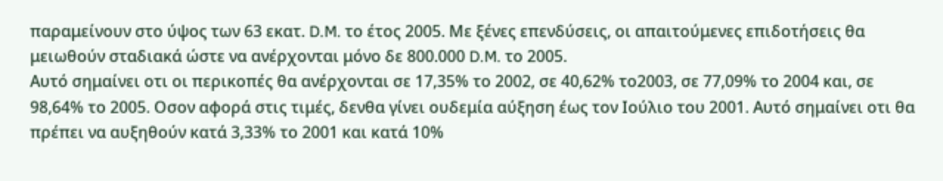παραμείνουν στο ύψος των 63 εκατ. D.M. το έτος 2005. Με ξένες επενδύσεις, οι απαιτούμενες επιδοτήσεις θα μειωθούν σταδιακά ώστε να ανέρχονται μόνο δε 800.000 D.M. το 2005.
Αυτό σημαίνει οτι οι περικοπές θα ανέρχονται σε 17,35% το 2002, σε 40,62% το2003, σε 77,09% το 2004 και, σε 98,64% το 2005. Οσον αφορά στις τιμές, δενθα γίνει ουδεμία αύξηση έως τον Ιούλιο του 2001. Αυτό σημαίνει οτι θα πρέπει να αυξηθούν κατά 3,33% το 2001 και κατά 10%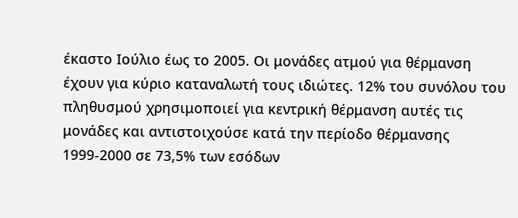έκαστο Ιούλιο έως το 2005. Οι μονάδες ατμού για θέρμανση έχουν για κύριο καταναλωτή τους ιδιώτες. 12% του συνόλου του πληθυσμού χρησιμοποιεί για κεντρική θέρμανση αυτές τις μονάδες και αντιστοιχούσε κατά την περίοδο θέρμανσης 1999-2000 σε 73,5% των εσόδων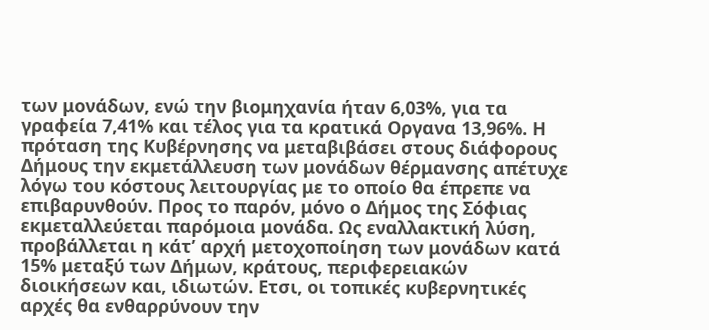των μονάδων, ενώ την βιομηχανία ήταν 6,03%, για τα γραφεία 7,41% και τέλος για τα κρατικά Οργανα 13,96%. Η πρόταση της Κυβέρνησης να μεταβιβάσει στους διάφορους Δήμους την εκμετάλλευση των μονάδων θέρμανσης απέτυχε λόγω του κόστους λειτουργίας με το οποίο θα έπρεπε να επιβαρυνθούν. Προς το παρόν, μόνο ο Δήμος της Σόφιας εκμεταλλεύεται παρόμοια μονάδα. Ως εναλλακτική λύση, προβάλλεται η κάτ’ αρχή μετοχοποίηση των μονάδων κατά 15% μεταξύ των Δήμων, κράτους, περιφερειακών διοικήσεων και, ιδιωτών. Ετσι, οι τοπικές κυβερνητικές αρχές θα ενθαρρύνουν την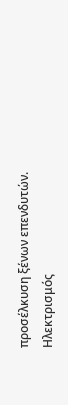προσέλκυση ξένων επενδυτών.
Hλεκτρισμός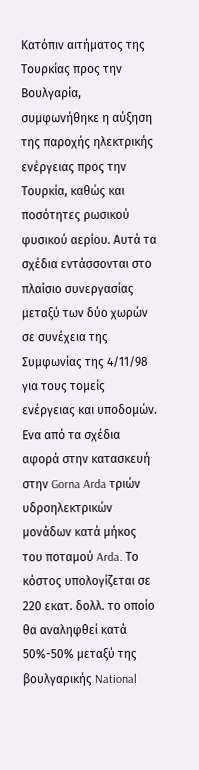Κατόπιν αιτήματος της Τουρκίας προς την Βουλγαρία, συμφωνήθηκε η αύξηση της παροχής ηλεκτρικής ενέργειας προς την Τουρκία, καθώς και ποσότητες ρωσικού φυσικού αερίου. Αυτά τα σχέδια εντάσσονται στο πλαίσιο συνεργασίας μεταξύ των δύο χωρών σε συνέχεια της Συμφωνίας της 4/11/98 για τους τομείς ενέργειας και υποδομών. Ενα από τα σχέδια αφορά στην κατασκευή στην Gorna Arda τριών υδροηλεκτρικών μονάδων κατά μήκος του ποταμού Arda. Το κόστος υπολογίζεται σε 220 εκατ. δολλ. το οποίο θα αναληφθεί κατά 50%-50% μεταξύ της βουλγαρικής National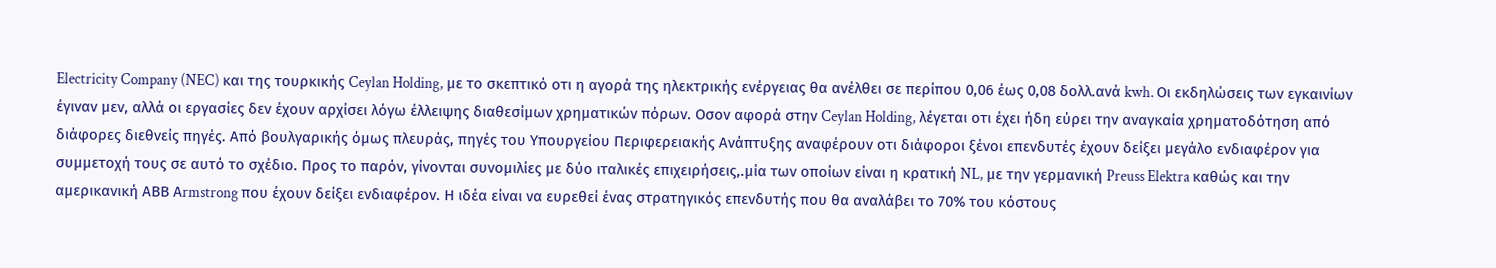Electricity Company (NEC) και της τουρκικής Ceylan Holding, με το σκεπτικό οτι η αγορά της ηλεκτρικής ενέργειας θα ανέλθει σε περίπου 0,06 έως 0,08 δολλ.ανά kwh. Οι εκδηλώσεις των εγκαινίων έγιναν μεν, αλλά οι εργασίες δεν έχουν αρχίσει λόγω έλλειψης διαθεσίμων χρηματικών πόρων. Οσον αφορά στην Ceylan Holding, λέγεται οτι έχει ήδη εύρει την αναγκαία χρηματοδότηση από διάφορες διεθνείς πηγές. Από βουλγαρικής όμως πλευράς, πηγές του Υπουργείου Περιφερειακής Ανάπτυξης αναφέρουν οτι διάφοροι ξένοι επενδυτές έχουν δείξει μεγάλο ενδιαφέρον για συμμετοχή τους σε αυτό το σχέδιο. Προς το παρόν, γίνονται συνομιλίες με δύο ιταλικές επιχειρήσεις,.μία των οποίων είναι η κρατική NL, με την γερμανική Preuss Elektra καθώς και την αμερικανική ΑΒΒ Αrmstrong που έχουν δείξει ενδιαφέρον. Η ιδέα είναι να ευρεθεί ένας στρατηγικός επενδυτής που θα αναλάβει το 70% του κόστους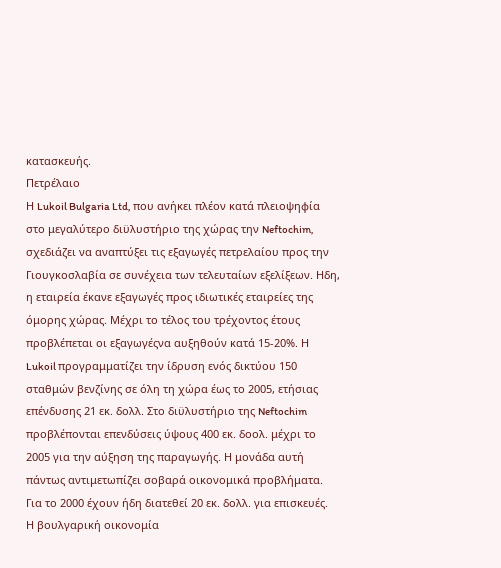κατασκευής.
Πετρέλαιο
Η Lukoil Bulgaria Ltd, που ανήκει πλέον κατά πλειοψηφία στο μεγαλύτερο διϋλυστήριο της χώρας την Neftochim, σχεδιάζει να αναπτύξει τις εξαγωγές πετρελαίου προς την Γιουγκοσλαβία σε συνέχεια των τελευταίων εξελίξεων. Ηδη, η εταιρεία έκανε εξαγωγές προς ιδιωτικές εταιρείες της όμορης χώρας. Μέχρι το τέλος του τρέχοντος έτους προβλέπεται οι εξαγωγέςνα αυξηθούν κατά 15-20%. Η Lukoil προγραμματίζει την ίδρυση ενός δικτύου 150 σταθμών βενζίνης σε όλη τη χώρα έως το 2005, ετήσιας επένδυσης 21 εκ. δολλ. Στο διϋλυστήριο της Neftochim προβλέπονται επενδύσεις ύψους 400 εκ. δοολ. μέχρι το 2005 για την αύξηση της παραγωγής. Η μονάδα αυτή πάντως αντιμετωπίζει σοβαρά οικονομικά προβλήματα. Για το 2000 έχουν ήδη διατεθεί 20 εκ. δολλ. για επισκευές.
Η βουλγαρική οικονομία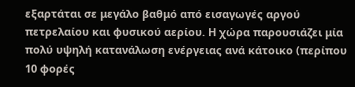εξαρτάται σε μεγάλο βαθμό από εισαγωγές αργού πετρελαίου και φυσικού αερίου. Η χώρα παρουσιάζει μία πολύ υψηλή κατανάλωση ενέργειας ανά κάτοικο (περίπου 10 φορές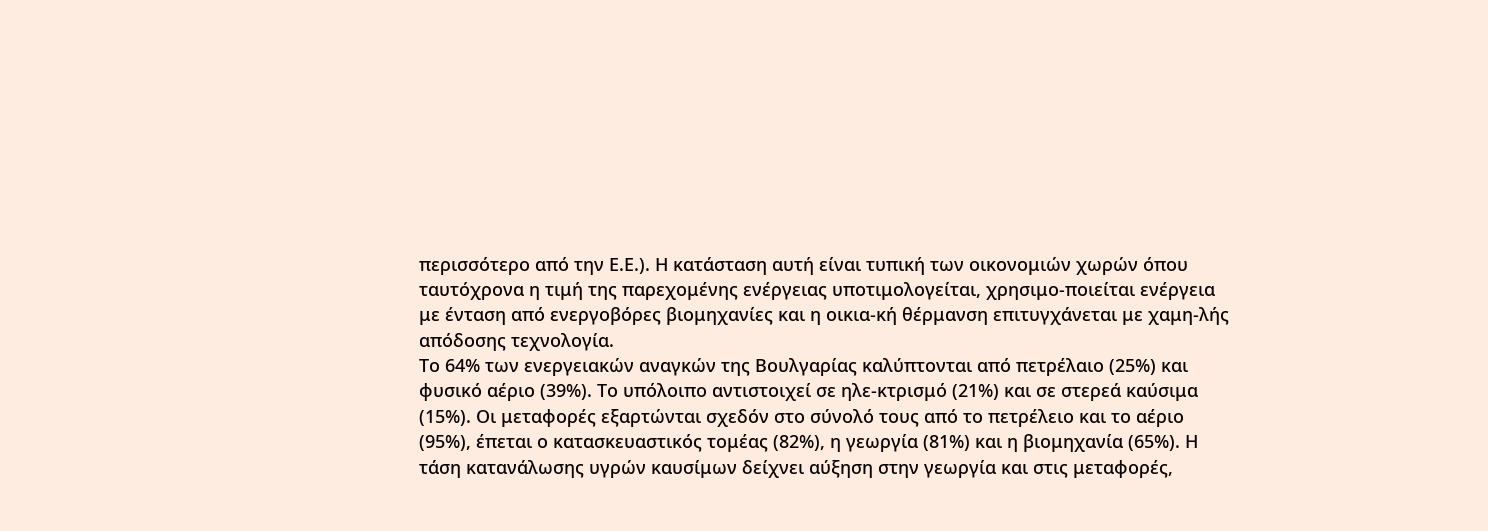περισσότερο από την Ε.Ε.). Η κατάσταση αυτή είναι τυπική των οικονομιών χωρών όπου ταυτόχρονα η τιμή της παρεχομένης ενέργειας υποτιμολογείται, χρησιμο-ποιείται ενέργεια με ένταση από ενεργοβόρες βιομηχανίες και η οικια-κή θέρμανση επιτυγχάνεται με χαμη-λής απόδοσης τεχνολογία.
Το 64% των ενεργειακών αναγκών της Βουλγαρίας καλύπτονται από πετρέλαιο (25%) και φυσικό αέριο (39%). Το υπόλοιπο αντιστοιχεί σε ηλε-κτρισμό (21%) και σε στερεά καύσιμα (15%). Οι μεταφορές εξαρτώνται σχεδόν στο σύνολό τους από το πετρέλειο και το αέριο (95%), έπεται ο κατασκευαστικός τομέας (82%), η γεωργία (81%) και η βιομηχανία (65%). Η τάση κατανάλωσης υγρών καυσίμων δείχνει αύξηση στην γεωργία και στις μεταφορές,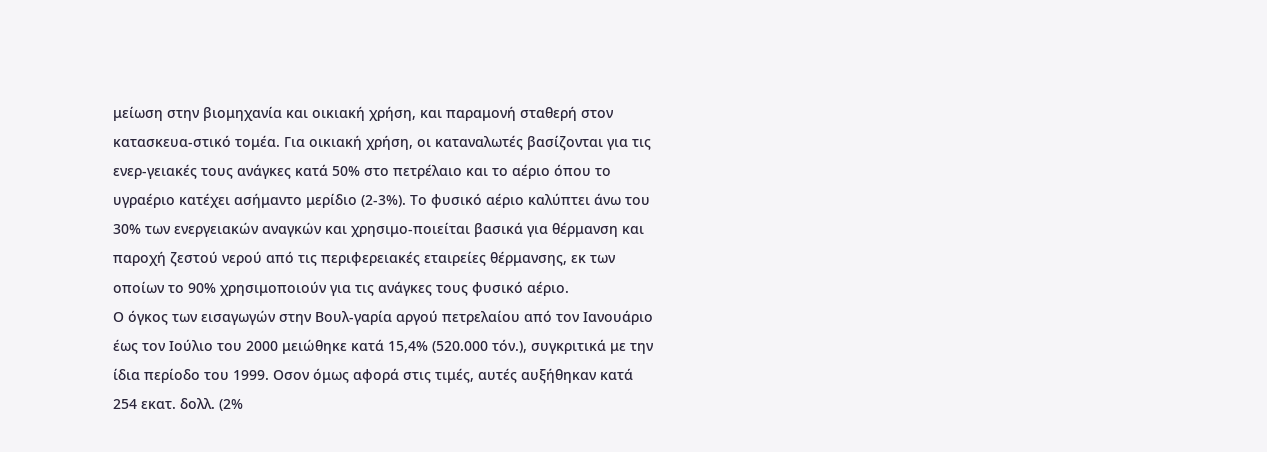μείωση στην βιομηχανία και οικιακή χρήση, και παραμονή σταθερή στον κατασκευα-στικό τομέα. Για οικιακή χρήση, οι καταναλωτές βασίζονται για τις ενερ-γειακές τους ανάγκες κατά 50% στο πετρέλαιο και το αέριο όπου το υγραέριο κατέχει ασήμαντο μερίδιο (2-3%). Το φυσικό αέριο καλύπτει άνω του 30% των ενεργειακών αναγκών και χρησιμο-ποιείται βασικά για θέρμανση και παροχή ζεστού νερού από τις περιφερειακές εταιρείες θέρμανσης, εκ των οποίων το 90% χρησιμοποιούν για τις ανάγκες τους φυσικό αέριο.
Ο όγκος των εισαγωγών στην Βουλ-γαρία αργού πετρελαίου από τον Ιανουάριο έως τον Ιούλιο του 2000 μειώθηκε κατά 15,4% (520.000 τόν.), συγκριτικά με την ίδια περίοδο του 1999. Οσον όμως αφορά στις τιμές, αυτές αυξήθηκαν κατά 254 εκατ. δολλ. (2%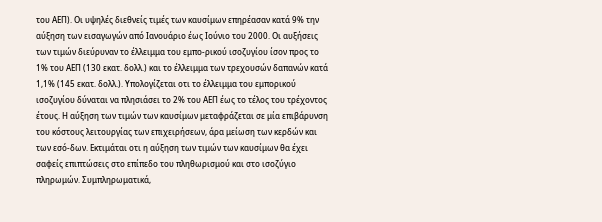του ΑΕΠ). Οι υψηλές διεθνείς τιμές των καυσίμων επηρέασαν κατά 9% την αύξηση των εισαγωγών από Ιανουάριο έως Ιούνιο του 2000. Οι αυξήσεις των τιμών διεύρυναν το έλλειμμα του εμπο-ρικού ισοζυγίου ίσον προς το 1% του ΑΕΠ (130 εκατ. δολλ.) και το έλλειμμα των τρεχουσών δαπανών κατά 1,1% (145 εκατ. δολλ.). Υπολογίζεται οτι το έλλειμμα του εμπορικού ισοζυγίου δύναται να πλησιάσει το 2% του ΑΕΠ έως το τέλος του τρέχοντος έτους. Η αύξηση των τιμών των καυσίμων μεταφράζεται σε μία επιβάρυνση του κόστους λειτουργίας των επιχειρήσεων, άρα μείωση των κερδών και των εσό-δων. Εκτιμάται οτι η αύξηση των τιμών των καυσίμων θα έχει σαφείς επιπτώσεις στο επίπεδο του πληθωρισμού και στο ισοζύγιο πληρωμών. Συμπληρωματικά,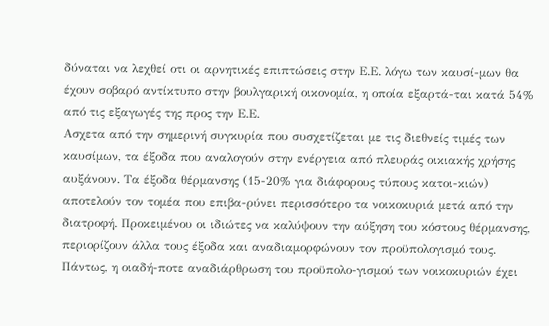δύναται να λεχθεί οτι οι αρνητικές επιπτώσεις στην Ε.Ε. λόγω των καυσί-μων θα έχουν σοβαρό αντίκτυπο στην βουλγαρική οικονομία, η οποία εξαρτά-ται κατά 54% από τις εξαγωγές της προς την Ε.Ε.
Ασχετα από την σημερινή συγκυρία που συσχετίζεται με τις διεθνείς τιμές των καυσίμων, τα έξοδα που αναλογούν στην ενέργεια από πλευράς οικιακής χρήσης αυξάνουν. Τα έξοδα θέρμανσης (15-20% για διάφορους τύπους κατοι-κιών) αποτελούν τον τομέα που επιβα-ρύνει περισσότερο τα νοικοκυριά μετά από την διατροφή. Προκειμένου οι ιδιώτες να καλύψουν την αύξηση του κόστους θέρμανσης, περιορίζουν άλλα τους έξοδα και αναδιαμορφώνουν τον προϋπολογισμό τους. Πάντως, η οιαδή-ποτε αναδιάρθρωση του προϋπολο-γισμού των νοικοκυριών έχει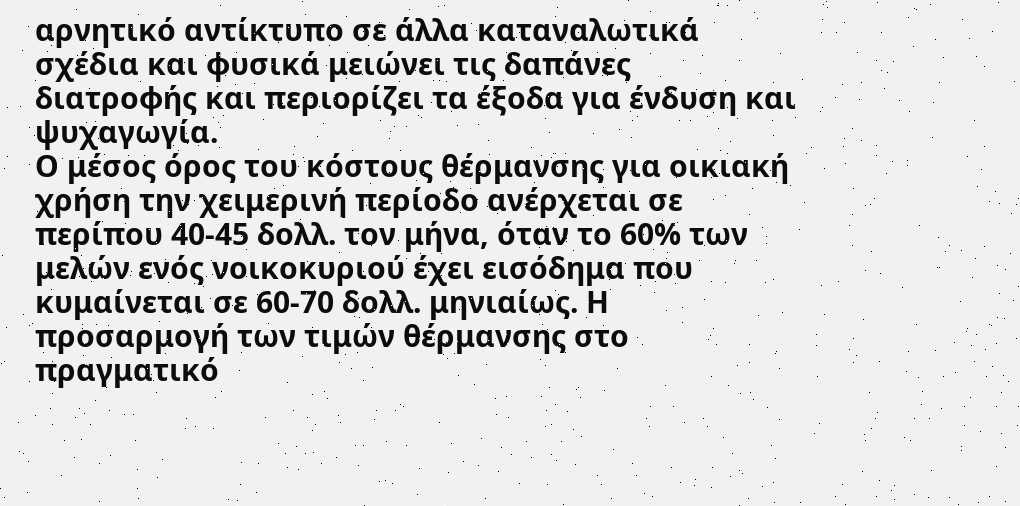αρνητικό αντίκτυπο σε άλλα καταναλωτικά σχέδια και φυσικά μειώνει τις δαπάνες διατροφής και περιορίζει τα έξοδα για ένδυση και ψυχαγωγία.
Ο μέσος όρος του κόστους θέρμανσης για οικιακή χρήση την χειμερινή περίοδο ανέρχεται σε περίπου 40-45 δολλ. τον μήνα, όταν το 60% των μελών ενός νοικοκυριού έχει εισόδημα που κυμαίνεται σε 60-70 δολλ. μηνιαίως. Η προσαρμογή των τιμών θέρμανσης στο πραγματικό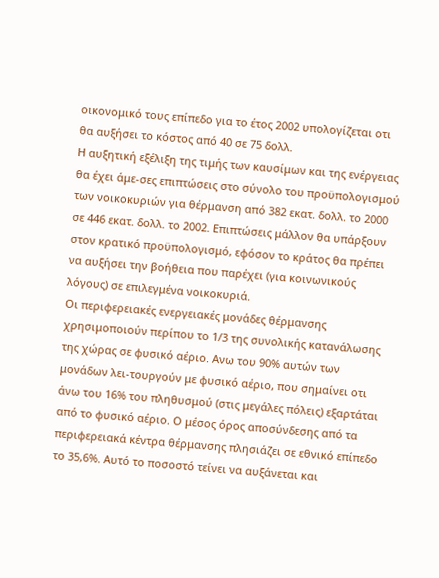οικονομικό τους επίπεδο για το έτος 2002 υπολογίζεται οτι θα αυξήσει το κόστος από 40 σε 75 δολλ.
Η αυξητική εξέλιξη της τιμής των καυσίμων και της ενέργειας θα έχει άμε-σες επιπτώσεις στο σύνολο του προϋπολογισμού των νοικοκυριών για θέρμανση από 382 εκατ. δολλ. το 2000 σε 446 εκατ. δολλ. το 2002. Επιπτώσεις μάλλον θα υπάρξουν στον κρατικό προϋπολογισμό, εφόσον το κράτος θα πρέπει να αυξήσει την βοήθεια που παρέχει (για κοινωνικούς λόγους) σε επιλεγμένα νοικοκυριά.
Οι περιφερειακές ενεργειακές μονάδες θέρμανσης χρησιμοποιούν περίπου το 1/3 της συνολικής κατανάλωσης της χώρας σε φυσικό αέριο. Ανω του 90% αυτών των μονάδων λει-τουργούν με φυσικό αέριο, που σημαίνει οτι άνω του 16% του πληθυσμού (στις μεγάλες πόλεις) εξαρτάται από το φυσικό αέριο. Ο μέσος όρος αποσύνδεσης από τα περιφερειακά κέντρα θέρμανσης πλησιάζει σε εθνικό επίπεδο το 35,6%. Αυτό το ποσοστό τείνει να αυξάνεται και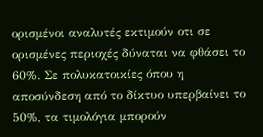ορισμένοι αναλυτές εκτιμούν οτι σε ορισμένες περιοχές δύναται να φθάσει το 60%. Σε πολυκατοικίες όπου η αποσύνδεση από το δίκτυο υπερβαίνει το 50%, τα τιμολόγια μπορούν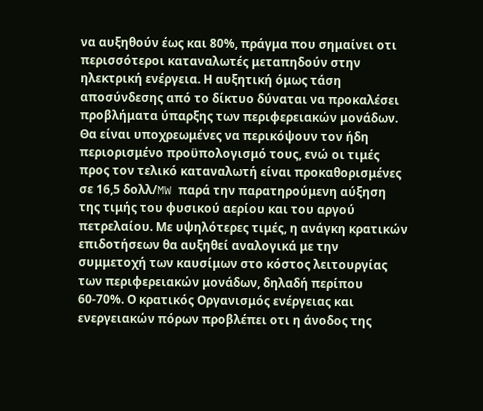να αυξηθούν έως και 80%, πράγμα που σημαίνει οτι περισσότεροι καταναλωτές μεταπηδούν στην ηλεκτρική ενέργεια. Η αυξητική όμως τάση αποσύνδεσης από το δίκτυο δύναται να προκαλέσει προβλήματα ύπαρξης των περιφερειακών μονάδων. Θα είναι υποχρεωμένες να περικόψουν τον ήδη περιορισμένο προϋπολογισμό τους, ενώ οι τιμές προς τον τελικό καταναλωτή είναι προκαθορισμένες σε 16,5 δολλ/MW παρά την παρατηρούμενη αύξηση της τιμής του φυσικού αερίου και του αργού πετρελαίου. Με υψηλότερες τιμές, η ανάγκη κρατικών επιδοτήσεων θα αυξηθεί αναλογικά με την συμμετοχή των καυσίμων στο κόστος λειτουργίας των περιφερειακών μονάδων, δηλαδή περίπου 60-70%. Ο κρατικός Οργανισμός ενέργειας και ενεργειακών πόρων προβλέπει οτι η άνοδος της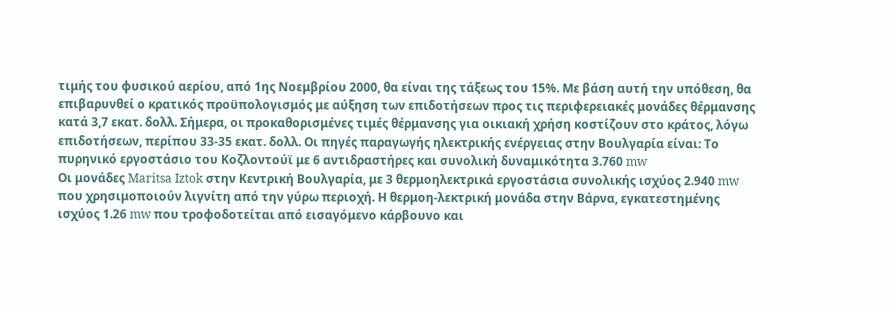τιμής του φυσικού αερίου, από 1ης Νοεμβρίου 2000, θα είναι της τάξεως του 15%. Με βάση αυτή την υπόθεση, θα επιβαρυνθεί ο κρατικός προϋπολογισμός με αύξηση των επιδοτήσεων προς τις περιφερειακές μονάδες θέρμανσης κατά 3,7 εκατ. δολλ. Σήμερα, οι προκαθορισμένες τιμές θέρμανσης για οικιακή χρήση κοστίζουν στο κράτος, λόγω επιδοτήσεων, περίπου 33-35 εκατ. δολλ. Οι πηγές παραγωγής ηλεκτρικής ενέργειας στην Βουλγαρία είναι: Το πυρηνικό εργοστάσιο του Κοζλοντούϊ με 6 αντιδραστήρες και συνολική δυναμικότητα 3.760 mw
Οι μονάδες Maritsa Iztok στην Κεντρική Βουλγαρία, με 3 θερμοηλεκτρικά εργοστάσια συνολικής ισχύος 2.940 mw που χρησιμοποιούν λιγνίτη από την γύρω περιοχή. Η θερμοη-λεκτρική μονάδα στην Βάρνα, εγκατεστημένης ισχύος 1.26 mw που τροφοδοτείται από εισαγόμενο κάρβουνο και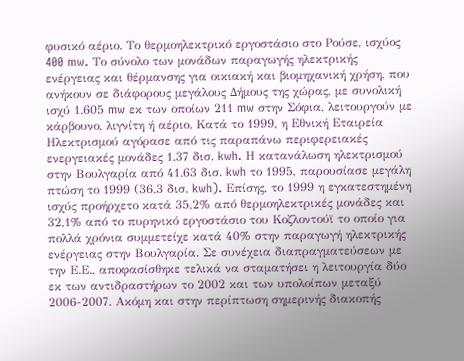φυσικό αέριο. Το θερμοηλεκτρικό εργοστάσιο στο Ρούσε, ισχύος 400 mw. Το σύνολο των μονάδων παραγωγής ηλεκτρικής ενέργειας και θέρμανσης για οικιακή και βιομηχανική χρήση, που ανήκουν σε διάφορους μεγάλους Δήμους της χώρας, με συνολική ισχύ 1.605 mw εκ των οποίων 211 mw στην Σόφια, λειτουργούν με κάρβουνο, λιγνίτη ή αέριο. Κατά το 1999, η Εθνική Εταιρεία Ηλεκτρισμού αγόρασε από τις παραπάνω περιφερειακές ενεργειακές μονάδες 1.37 δισ. kwh. Η κατανάλωση ηλεκτρισμού στην Βουλγαρία από 41.63 δισ. kwh το 1995, παρουσίασε μεγάλη πτώση το 1999 (36.3 δισ. kwh). Επίσης, το 1999 η εγκατεστημένη ισχύς προήρχετο κατά 35,2% από θερμοηλεκτρικές μονάδες και 32,1% από το πυρηνικό εργοστάσιο του Κοζλοντούϊ το οποίο για πολλά χρόνια συμμετείχε κατά 40% στην παραγωγή ηλεκτρικής ενέργειας στην Βουλγαρία. Σε συνέχεια διαπραγματεύσεων με την Ε.Ε., αποφασίσθηκε τελικά να σταματήσει η λειτουργία δύο εκ των αντιδραστήρων το 2002 και των υπολοίπων μεταξύ 2006-2007. Ακόμη και στην περίπτωση σημερινής διακοπής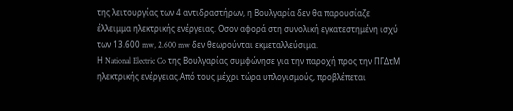της λειτουργίας των 4 αντιδραστήρων, η Βουλγαρία δεν θα παρουσίαζε έλλειμμα ηλεκτρικής ενέργειας. Οσον αφορά στη συνολική εγκατεστημένη ισχύ των 13.600 mw, 2.600 mw δεν θεωρούνται εκμεταλλεύσιμα.
Η National Electric Co της Βουλγαρίας συμφώνησε για την παροχή προς την ΠΓΔτΜ ηλεκτρικής ενέργειας.Από τους μέχρι τώρα υπλογισμούς, προβλέπεται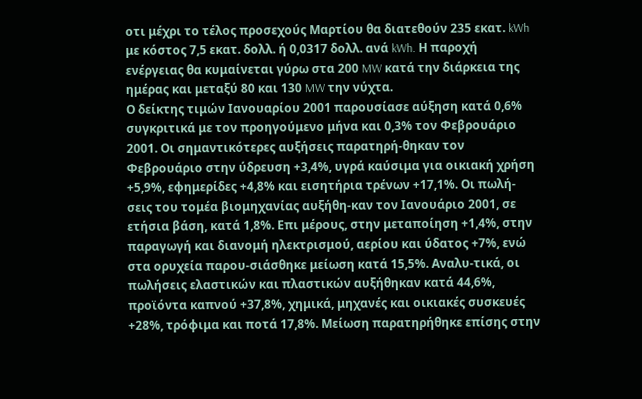οτι μέχρι το τέλος προσεχούς Μαρτίου θα διατεθούν 235 εκατ. kWh με κόστος 7,5 εκατ. δολλ. ή 0,0317 δολλ. ανά kWh. Η παροχή ενέργειας θα κυμαίνεται γύρω στα 200 MW κατά την διάρκεια της ημέρας και μεταξύ 80 και 130 MW την νύχτα.
Ο δείκτης τιμών Ιανουαρίου 2001 παρουσίασε αύξηση κατά 0,6% συγκριτικά με τον προηγούμενο μήνα και 0,3% τον Φεβρουάριο 2001. Οι σημαντικότερες αυξήσεις παρατηρή-θηκαν τον Φεβρουάριο στην ύδρευση +3,4%, υγρά καύσιμα για οικιακή χρήση +5,9%, εφημερίδες +4,8% και εισητήρια τρένων +17,1%. Οι πωλή-σεις του τομέα βιομηχανίας αυξήθη-καν τον Ιανουάριο 2001, σε ετήσια βάση, κατά 1,8%. Επι μέρους, στην μεταποίηση +1,4%, στην παραγωγή και διανομή ηλεκτρισμού, αερίου και ύδατος +7%, ενώ στα ορυχεία παρου-σιάσθηκε μείωση κατά 15,5%. Αναλυ-τικά, οι πωλήσεις ελαστικών και πλαστικών αυξήθηκαν κατά 44,6%, προϊόντα καπνού +37,8%, χημικά, μηχανές και οικιακές συσκευές +28%, τρόφιμα και ποτά 17,8%. Μείωση παρατηρήθηκε επίσης στην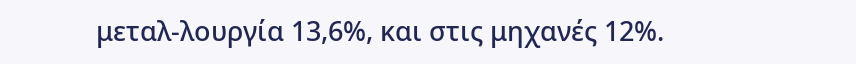μεταλ-λουργία 13,6%, και στις μηχανές 12%.